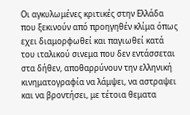Οι αγκυλωμένες κριτικές στην Ελλάδα που ξεκινούν από προηγηθέν κλίμα όπως εχει διαμορφωθεί και παγιωθεί κατά του ιταλικού σινεμα που δεν εντάσσεται στα δήθεν, αποθαρρύνουν την ελληνική κινηματογραφία να λάμψει, να αστραψει και να βροντήσει, με τέτοια θεματα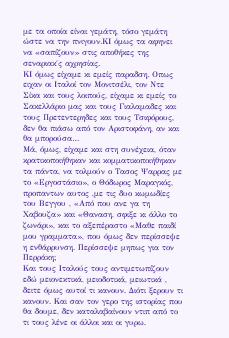με τα οποία είναι γεμάτη, τόσο γεμάτη ώστε να την πνιγουν.ΚΙ όμως τα αφηνει να «σαπίζουν» στις αποθήκες της σεναριακ΄ς αχρησίας.
ΚΙ όμως είχαμε κι εμείς παραδση. Οπως ειχαν οι Ιταλοί τον Μονιτσέλι, τον Ντε Σίκα και τους λοιπούς, είχαμε κι εμείς το Σακελλάριο μας και τους Γιαλαμαδες και τους Πρετεντερηδες και τους Τσιφόρους, δεν θα πιάσω από τον Αριστοφάνη, αν και θα μπορούσα…
Μά, όμως, είχαμε και στη συνέχεια, όταν κρατικοποιήθηκαν και κομματικοποιήθηκαν τα πάντα, να τολμούν ο Τασος Ψαρρας με το «Εργοστάσιο», ο Θόδωρος Μαραγκός, προπαντων αυτος ,με τις δυο κωμωδίες του Βεγγου , «Από που ανε γα τη Χαβουζα» και «Θαναση, σφιξε κι άλλο το ζωνάρι», και το αξεπέραστο «Μαθε παιδί μου γραμματα», που όμως δεν περίσσεψε η ενθάρρυνση. Περίσσεψε μηπως για τον Περράκη;
Και τους Ιταλούς τους αντιμετωπίζουν εδώ μειονεκτικά, μειοδοτικά, μειωτικά , δειτε όμως αυτοί τι κανουν. Διότι ξερουν τι κανουν. Και σαν τον γερο της ιστορίας που θα δουμε, δεν καταλαβαίνουν ντιπ από το τι τους λένε οι άλλοι και οι γυρω.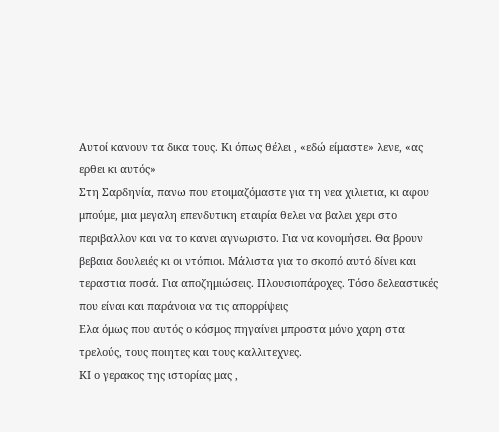Αυτοί κανουν τα δικα τους. Κι όπως θέλει , «εδώ είμαστε» λενε, «ας ερθει κι αυτός»
Στη Σαρδηνία, πανω που ετοιμαζόμαστε για τη νεα χιλιετια, κι αφου μπούμε, μια μεγαλη επενδυτικη εταιρία θελει να βαλει χερι στο περιβαλλον και να το κανει αγνωριστο. Για να κονομήσει. Θα βρουν βεβαια δουλειές κι οι ντόπιοι. Μάλιστα για το σκοπό αυτό δίνει και τεραστια ποσά. Για αποζημιώσεις. Πλουσιοπάροχες. Τόσο δελεαστικές που είναι και παράνοια να τις απορρίψεις
Ελα όμως που αυτός ο κόσμος πηγαίνει μπροστα μόνο χαρη στα τρελούς, τους ποιητες και τους καλλιτεχνες.
ΚΙ ο γερακος της ιστορίας μας ,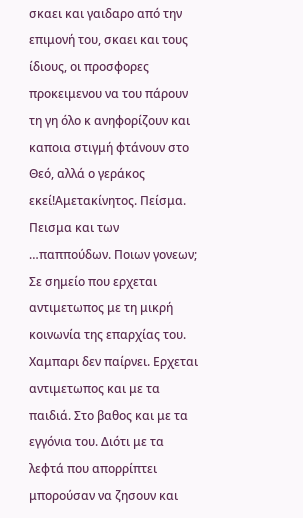σκαει και γαιδαρο από την επιμονή του, σκαει και τους ίδιους, οι προσφορες προκειμενου να του πάρουν τη γη όλο κ ανηφορίζουν και καποια στιγμή φτάνουν στο Θεό, αλλά ο γεράκος εκεί!Αμετακίνητος. Πείσμα. Πεισμα και των …παππούδων. Ποιων γονεων; Σε σημείο που ερχεται αντιμετωπος με τη μικρή κοινωνία της επαρχίας του. Χαμπαρι δεν παίρνει. Ερχεται αντιμετωπος και με τα παιδιά. Στο βαθος και με τα εγγόνια του. Διότι με τα λεφτά που απορρίπτει μπορούσαν να ζησουν και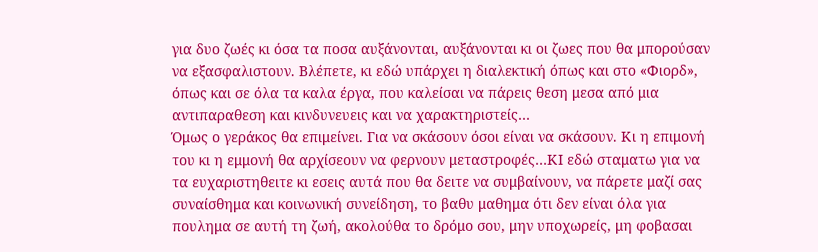για δυο ζωές κι όσα τα ποσα αυξάνονται, αυξάνονται κι οι ζωες που θα μπορούσαν να εξασφαλιστουν. Βλέπετε, κι εδώ υπάρχει η διαλεκτική όπως και στο «Φιορδ», όπως και σε όλα τα καλα έργα, που καλείσαι να πάρεις θεση μεσα από μια αντιπαραθεση και κινδυνευεις και να χαρακτηριστείς…
Όμως ο γεράκος θα επιμείνει. Για να σκάσουν όσοι είναι να σκάσουν. Κι η επιμονή του κι η εμμονή θα αρχίσεουν να φερνουν μεταστροφές…ΚΙ εδώ σταματω για να τα ευχαριστηθειτε κι εσεις αυτά που θα δειτε να συμβαίνουν, να πάρετε μαζί σας συναίσθημα και κοινωνική συνείδηση, το βαθυ μαθημα ότι δεν είναι όλα για πουλημα σε αυτή τη ζωή, ακολούθα το δρόμο σου, μην υποχωρείς, μη φοβασαι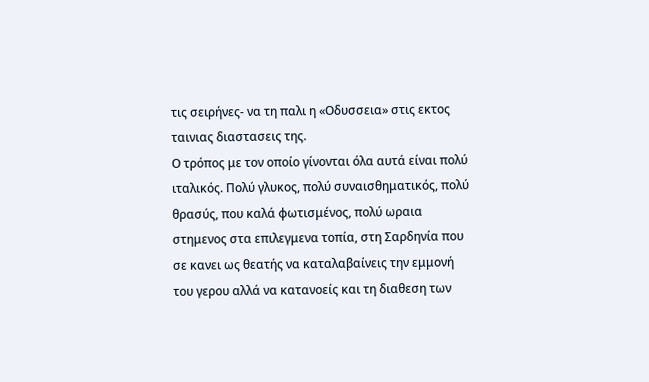τις σειρήνες- να τη παλι η «Οδυσσεια» στις εκτος ταινιας διαστασεις της.
Ο τρόπος με τον οποίο γίνονται όλα αυτά είναι πολύ ιταλικός. Πολύ γλυκος, πολύ συναισθηματικός, πολύ θρασύς, που καλά φωτισμένος, πολύ ωραια στημενος στα επιλεγμενα τοπία, στη Σαρδηνία που σε κανει ως θεατής να καταλαβαίνεις την εμμονή του γερου αλλά να κατανοείς και τη διαθεση των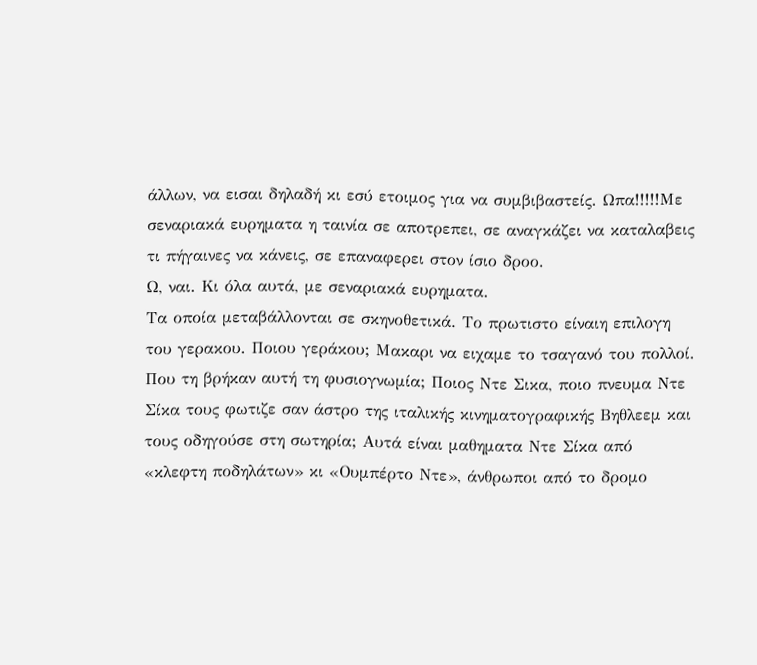άλλων, να εισαι δηλαδή κι εσύ ετοιμος για να συμβιβαστείς. Ωπα!!!!!Με σεναριακά ευρηματα η ταινία σε αποτρεπει, σε αναγκάζει να καταλαβεις τι πήγαινες να κάνεις, σε επαναφερει στον ίσιο δροο.
Ω, ναι. Κι όλα αυτά, με σεναριακά ευρηματα.
Τα οποία μεταβάλλονται σε σκηνοθετικά. Το πρωτιστο είναιη επιλογη του γερακου. Ποιου γεράκου; Μακαρι να ειχαμε το τσαγανό του πολλοί. Που τη βρήκαν αυτή τη φυσιογνωμία; Ποιος Ντε Σικα, ποιο πνευμα Ντε Σίκα τους φωτιζε σαν άστρο της ιταλικής κινηματογραφικής Βηθλεεμ και τους οδηγούσε στη σωτηρία; Αυτά είναι μαθηματα Ντε Σίκα από «κλεφτη ποδηλάτων» κι «Ουμπέρτο Ντε», άνθρωποι από το δρομο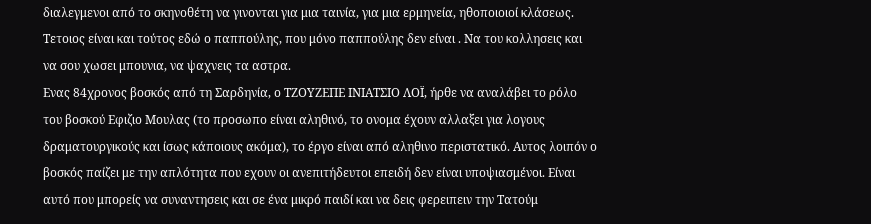διαλεγμενοι από το σκηνοθέτη να γινονται για μια ταινία, για μια ερμηνεία, ηθοποιοιοί κλάσεως. Τετοιος είναι και τούτος εδώ ο παππούλης, που μόνο παππούλης δεν είναι . Να του κολλησεις και να σου χωσει μπουνια, να ψαχνεις τα αστρα.
Ενας 84χρονος βοσκός από τη Σαρδηνία, ο ΤΖΟΥΖΕΠΕ ΙΝΙΑΤΣΙΟ ΛΟΪ, ήρθε να αναλάβει το ρόλο του βοσκού Εφιζιο Μουλας (το προσωπο είναι αληθινό, το ονομα έχουν αλλαξει για λογους δραματουργικούς και ίσως κάποιους ακόμα), το έργο είναι από αληθινο περιστατικό. Αυτος λοιπόν ο βοσκός παίζει με την απλότητα που εχουν οι ανεπιτήδευτοι επειδή δεν είναι υποψιασμένοι. Είναι αυτό που μπορείς να συναντησεις και σε ένα μικρό παιδί και να δεις φερειπειν την Τατούμ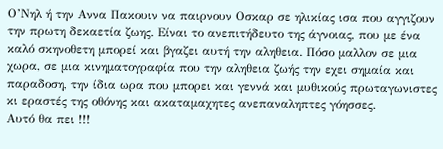Ο’Νηλ ή την Αννα Πακουιν να παιρνουν Οσκαρ σε ηλικίας ισα που αγγιζουν την πρωτη δεκαετία ζωης. Είναι το ανεπιτήδευτο της άγνοιας, που με ένα καλό σκηνοθετη μπορεί και βγαζει αυτή την αληθεια. Πόσο μαλλον σε μια χωρα, σε μια κινηματογραφία που την αληθεια ζωής την εχει σημαία και παραδοση, την ίδια ωρα που μπορει και γεννά και μυθικούς πρωταγωνιστες κι εραστές της οθόνης και ακαταμαχητες ανεπαναληπτες γόησσες.
Αυτό θα πει !!!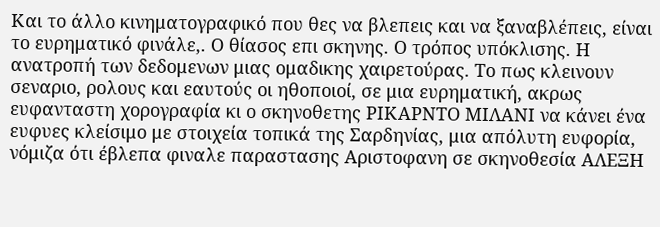Και το άλλο κινηματογραφικό που θες να βλεπεις και να ξαναβλέπεις, είναι το ευρηματικό φινάλε,. Ο θίασος επι σκηνης. Ο τρόπος υπόκλισης. Η ανατροπή των δεδομενων μιας ομαδικης χαιρετούρας. Το πως κλεινουν σεναριο, ρολους και εαυτούς οι ηθοποιοί, σε μια ευρηματική, ακρως ευφανταστη χορογραφία κι ο σκηνοθετης ΡΙΚΑΡΝΤΟ ΜΙΛΑΝΙ να κάνει ένα ευφυες κλείσιμο με στοιχεία τοπικά της Σαρδηνίας, μια απόλυτη ευφορία, νόμιζα ότι έβλεπα φιναλε παραστασης Αριστοφανη σε σκηνοθεσία ΑΛΕΞΗ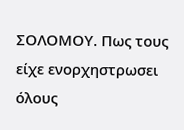ΣΟΛΟΜΟΥ. Πως τους είχε ενορχηστρωσει όλους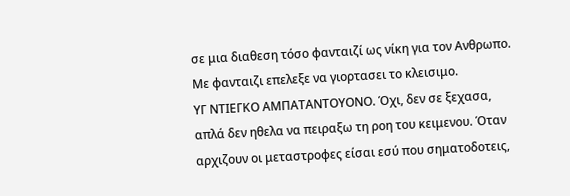σε μια διαθεση τόσο φανταιζί ως νίκη για τον Ανθρωπο. Με φανταιζι επελεξε να γιορτασει το κλεισιμο.
ΥΓ ΝΤΙΕΓΚΟ ΑΜΠΑΤΑΝΤΟΥΟΝΟ. Όχι, δεν σε ξεχασα, απλά δεν ηθελα να πειραξω τη ροη του κειμενου. Όταν αρχιζουν οι μεταστροφες είσαι εσύ που σηματοδοτεις,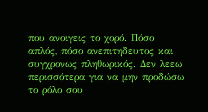που ανοιγεις το χορό. Πόσο απλός, πόσο ανεπιτηδευτος και συγχρονως πληθωρικός. Δεν λεεω περισσότερα για να μην προδώσω το ρόλο σου